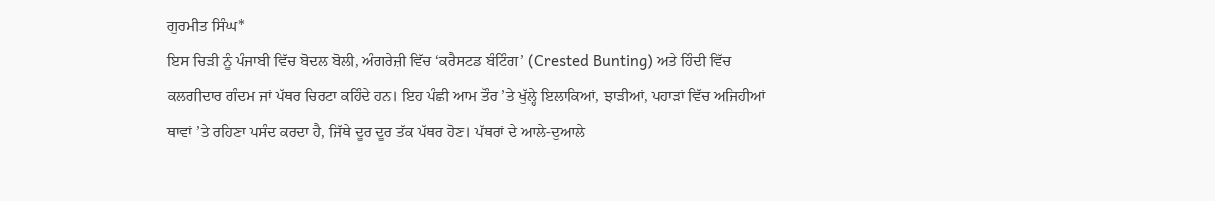ਗੁਰਮੀਤ ਸਿੰਘ*
ਇਸ ਚਿੜੀ ਨੂੰ ਪੰਜਾਬੀ ਵਿੱਚ ਬੋਦਲ ਬੋਲੀ, ਅੰਗਰੇਜ਼ੀ ਵਿੱਚ ‘ਕਰੈਸਟਡ ਬੰਟਿੰਗ’ (Crested Bunting) ਅਤੇ ਹਿੰਦੀ ਵਿੱਚ ਕਲਗੀਦਾਰ ਗੰਦਮ ਜਾਂ ਪੱਥਰ ਚਿਰਟਾ ਕਹਿੰਦੇ ਹਨ। ਇਹ ਪੰਛੀ ਆਮ ਤੌਰ ’ਤੇ ਖੁੱਲ੍ਹੇ ਇਲਾਕਿਆਂ, ਝਾੜੀਆਂ, ਪਹਾੜਾਂ ਵਿੱਚ ਅਜਿਹੀਆਂ ਥਾਵਾਂ ’ਤੇ ਰਹਿਣਾ ਪਸੰਦ ਕਰਦਾ ਹੈ, ਜਿੱਥੇ ਦੂਰ ਦੂਰ ਤੱਕ ਪੱਥਰ ਹੋਣ। ਪੱਥਰਾਂ ਦੇ ਆਲੇ-ਦੁਆਲੇ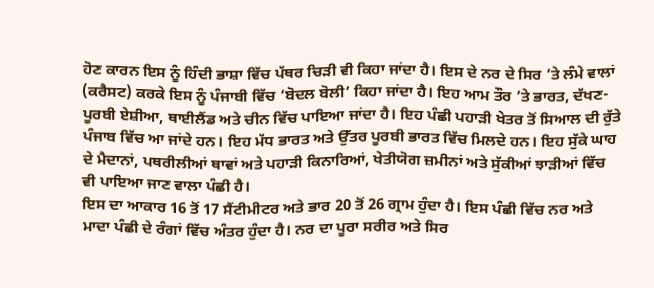ਹੋਣ ਕਾਰਨ ਇਸ ਨੂੰ ਹਿੰਦੀ ਭਾਸ਼ਾ ਵਿੱਚ ਪੱਥਰ ਚਿੜੀ ਵੀ ਕਿਹਾ ਜਾਂਦਾ ਹੈ। ਇਸ ਦੇ ਨਰ ਦੇ ਸਿਰ ’ਤੇ ਲੰਮੇ ਵਾਲਾਂ (ਕਰੈਸਟ) ਕਰਕੇ ਇਸ ਨੂੰ ਪੰਜਾਬੀ ਵਿੱਚ ‘ਬੋਦਲ ਬੋਲੀ’ ਕਿਹਾ ਜਾਂਦਾ ਹੈ। ਇਹ ਆਮ ਤੌਰ ’ਤੇ ਭਾਰਤ, ਦੱਖਣ-ਪੂਰਬੀ ਏਸ਼ੀਆ, ਥਾਈਲੈਂਡ ਅਤੇ ਚੀਨ ਵਿੱਚ ਪਾਇਆ ਜਾਂਦਾ ਹੈ। ਇਹ ਪੰਛੀ ਪਹਾੜੀ ਖੇਤਰ ਤੋਂ ਸਿਆਲ ਦੀ ਰੁੱਤੇ ਪੰਜਾਬ ਵਿੱਚ ਆ ਜਾਂਦੇ ਹਨ। ਇਹ ਮੱਧ ਭਾਰਤ ਅਤੇ ਉੱਤਰ ਪੂਰਬੀ ਭਾਰਤ ਵਿੱਚ ਮਿਲਦੇ ਹਨ। ਇਹ ਸੁੱਕੇ ਘਾਹ ਦੇ ਮੈਦਾਨਾਂ, ਪਥਰੀਲੀਆਂ ਥਾਵਾਂ ਅਤੇ ਪਹਾੜੀ ਕਿਨਾਰਿਆਂ, ਖੇਤੀਯੋਗ ਜ਼ਮੀਨਾਂ ਅਤੇ ਸੁੱਕੀਆਂ ਝਾੜੀਆਂ ਵਿੱਚ ਵੀ ਪਾਇਆ ਜਾਣ ਵਾਲਾ ਪੰਛੀ ਹੈ।
ਇਸ ਦਾ ਆਕਾਰ 16 ਤੋਂ 17 ਸੈਂਟੀਮੀਟਰ ਅਤੇ ਭਾਰ 20 ਤੋਂ 26 ਗ੍ਰਾਮ ਹੁੰਦਾ ਹੈ। ਇਸ ਪੰਛੀ ਵਿੱਚ ਨਰ ਅਤੇ ਮਾਦਾ ਪੰਛੀ ਦੇ ਰੰਗਾਂ ਵਿੱਚ ਅੰਤਰ ਹੁੰਦਾ ਹੈ। ਨਰ ਦਾ ਪੂਰਾ ਸਰੀਰ ਅਤੇ ਸਿਰ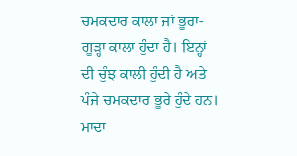ਚਮਕਦਾਰ ਕਾਲਾ ਜਾਂ ਭੂਰਾ- ਗੂੜ੍ਹਾ ਕਾਲਾ ਹੁੰਦਾ ਹੈ। ਇਨ੍ਹਾਂ ਦੀ ਚੁੰਝ ਕਾਲੀ ਹੁੰਦੀ ਹੈ ਅਤੇ ਪੰਜੇ ਚਮਕਦਾਰ ਭੂਰੇ ਹੁੰਦੇ ਹਨ। ਮਾਦਾ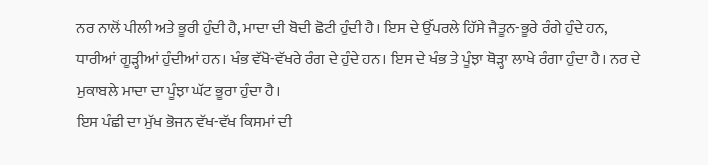ਨਰ ਨਾਲੋਂ ਪੀਲੀ ਅਤੇ ਭੂਰੀ ਹੁੰਦੀ ਹੈ, ਮਾਦਾ ਦੀ ਬੋਦੀ ਛੋਟੀ ਹੁੰਦੀ ਹੈ। ਇਸ ਦੇ ਉੱਪਰਲੇ ਹਿੱਸੇ ਜੈਤੂਨ-ਭੂਰੇ ਰੰਗੇ ਹੁੰਦੇ ਹਨ, ਧਾਰੀਆਂ ਗੂੜ੍ਹੀਆਂ ਹੁੰਦੀਆਂ ਹਨ। ਖੰਭ ਵੱਖੋ-ਵੱਖਰੇ ਰੰਗ ਦੇ ਹੁੰਦੇ ਹਨ। ਇਸ ਦੇ ਖੰਭ ਤੇ ਪੂੰਝਾ ਥੋੜ੍ਹਾ ਲਾਖੇ ਰੰਗਾ ਹੁੰਦਾ ਹੈ। ਨਰ ਦੇ ਮੁਕਾਬਲੇ ਮਾਦਾ ਦਾ ਪੂੰਝਾ ਘੱਟ ਭੂਰਾ ਹੁੰਦਾ ਹੈ।
ਇਸ ਪੰਛੀ ਦਾ ਮੁੱਖ ਭੋਜਨ ਵੱਖ-ਵੱਖ ਕਿਸਮਾਂ ਦੀ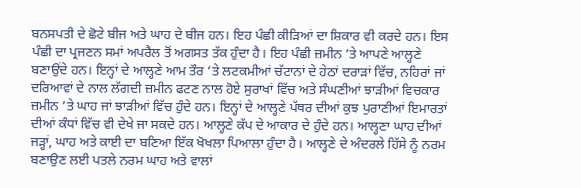ਬਨਸਪਤੀ ਦੇ ਛੋਟੇ ਬੀਜ ਅਤੇ ਘਾਹ ਦੇ ਬੀਜ ਹਨ। ਇਹ ਪੰਛੀ ਕੀੜਿਆਂ ਦਾ ਸ਼ਿਕਾਰ ਵੀ ਕਰਦੇ ਹਨ। ਇਸ ਪੰਛੀ ਦਾ ਪ੍ਰਜਣਨ ਸਮਾਂ ਅਪਰੈਲ ਤੋਂ ਅਗਸਤ ਤੱਕ ਹੁੰਦਾ ਹੈ। ਇਹ ਪੰਛੀ ਜ਼ਮੀਨ ’ਤੇ ਆਪਣੇ ਆਲ੍ਹਣੇ ਬਣਾਉਂਦੇ ਹਨ। ਇਨ੍ਹਾਂ ਦੇ ਆਲ੍ਹਣੇ ਆਮ ਤੌਰ ’ਤੇ ਲਟਕਮੀਆਂ ਚੱਟਾਨਾਂ ਦੇ ਹੇਠਾਂ ਦਰਾੜਾਂ ਵਿੱਚ, ਨਹਿਰਾਂ ਜਾਂ ਦਰਿਆਵਾਂ ਦੇ ਨਾਲ ਲੱਗਦੀ ਜ਼ਮੀਨ ਫਟਣ ਨਾਲ ਹੋਏ ਸੁਰਾਖਾਂ ਵਿੱਚ ਅਤੇ ਸੰਘਣੀਆਂ ਝਾੜੀਆਂ ਵਿਚਕਾਰ ਜ਼ਮੀਨ ’ਤੇ ਘਾਹ ਜਾਂ ਝਾੜੀਆਂ ਵਿੱਚ ਹੁੰਦੇ ਹਨ। ਇਨ੍ਹਾਂ ਦੇ ਆਲ੍ਹਣੇ ਪੱਥਰ ਦੀਆਂ ਕੁਝ ਪੁਰਾਣੀਆਂ ਇਮਾਰਤਾਂ ਦੀਆਂ ਕੰਧਾਂ ਵਿੱਚ ਵੀ ਦੇਖੇ ਜਾ ਸਕਦੇ ਹਨ। ਆਲ੍ਹਣੇ ਕੱਪ ਦੇ ਆਕਾਰ ਦੇ ਹੁੰਦੇ ਹਨ। ਆਲ੍ਹਣਾ ਘਾਹ ਦੀਆਂ ਜੜ੍ਹਾਂ, ਘਾਹ ਅਤੇ ਕਾਈ ਦਾ ਬਣਿਆ ਇੱਕ ਖੋਖਲਾ ਪਿਆਲਾ ਹੁੰਦਾ ਹੈ। ਆਲ੍ਹਣੇ ਦੇ ਅੰਦਰਲੇ ਹਿੱਸੇ ਨੂੰ ਨਰਮ ਬਣਾਉਣ ਲਈ ਪਤਲੇ ਨਰਮ ਘਾਹ ਅਤੇ ਵਾਲਾਂ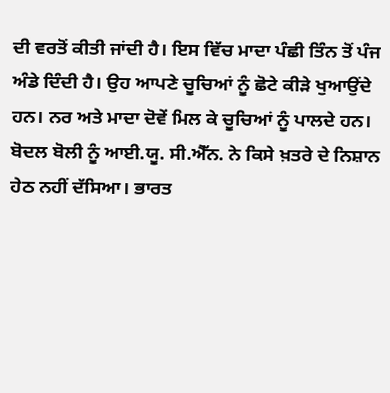ਦੀ ਵਰਤੋਂ ਕੀਤੀ ਜਾਂਦੀ ਹੈ। ਇਸ ਵਿੱਚ ਮਾਦਾ ਪੰਛੀ ਤਿੰਨ ਤੋਂ ਪੰਜ ਅੰਡੇ ਦਿੰਦੀ ਹੈ। ਉਹ ਆਪਣੇ ਚੂਚਿਆਂ ਨੂੰ ਛੋਟੇ ਕੀੜੇ ਖੁਆਉਂਦੇ ਹਨ। ਨਰ ਅਤੇ ਮਾਦਾ ਦੋਵੇਂ ਮਿਲ ਕੇ ਚੂਚਿਆਂ ਨੂੰ ਪਾਲਦੇ ਹਨ।
ਬੋਦਲ ਬੋਲੀ ਨੂੰ ਆਈ.ਯੂ. ਸੀ.ਐੱਨ. ਨੇ ਕਿਸੇ ਖ਼ਤਰੇ ਦੇ ਨਿਸ਼ਾਨ ਹੇਠ ਨਹੀਂ ਦੱਸਿਆ। ਭਾਰਤ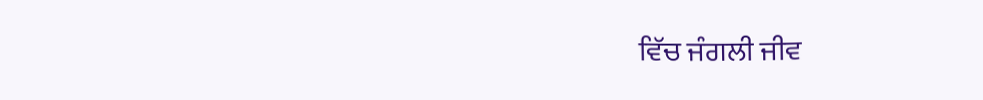ਵਿੱਚ ਜੰਗਲੀ ਜੀਵ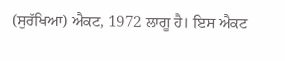(ਸੁਰੱਖਿਆ) ਐਕਟ, 1972 ਲਾਗੂ ਹੈ। ਇਸ ਐਕਟ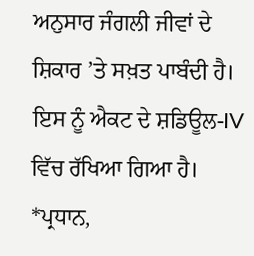ਅਨੁਸਾਰ ਜੰਗਲੀ ਜੀਵਾਂ ਦੇ ਸ਼ਿਕਾਰ ’ਤੇ ਸਖ਼ਤ ਪਾਬੰਦੀ ਹੈ। ਇਸ ਨੂੰ ਐਕਟ ਦੇ ਸ਼ਡਿਊਲ-IV ਵਿੱਚ ਰੱਖਿਆ ਗਿਆ ਹੈ।
*ਪ੍ਰਧਾਨ,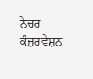ਨੇਚਰ ਕੰਜ਼ਰਵੇਸ਼ਨ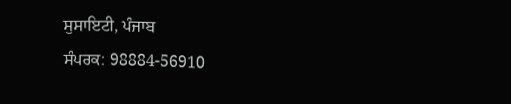ਸੁਸਾਇਟੀ, ਪੰਜਾਬ
ਸੰਪਰਕ: 98884-56910